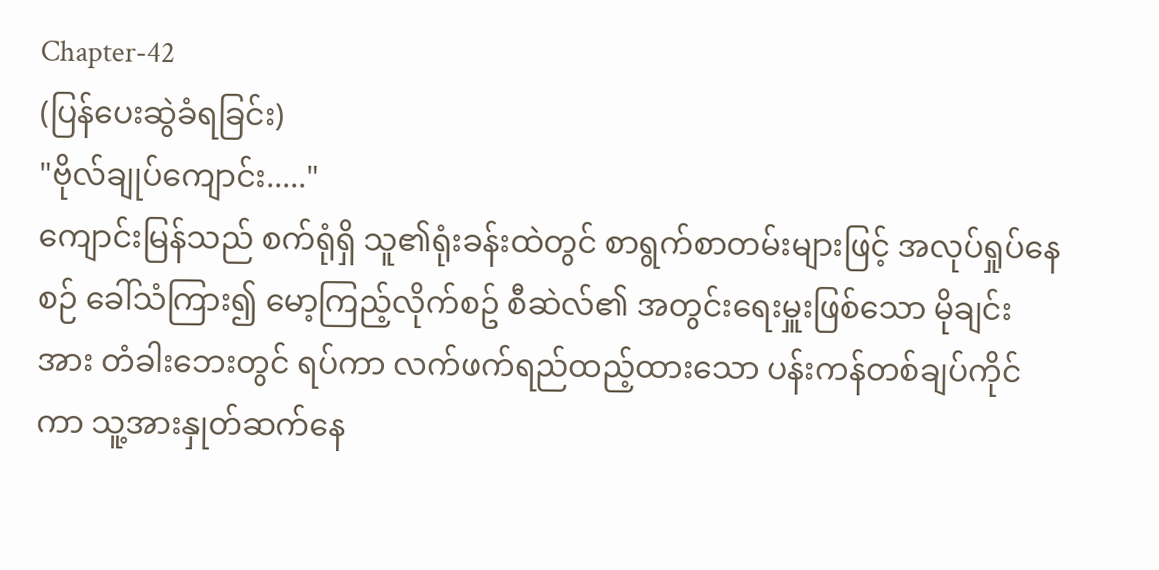Chapter-42
(ပြန်ပေးဆွဲခံရခြင်း)
"ဗိုလ်ချုပ်ကျောင်း....."
ကျောင်းမြန်သည် စက်ရုံရှိ သူ၏ရုံးခန်းထဲတွင် စာရွက်စာတမ်းများဖြင့် အလုပ်ရှုပ်နေစဉ် ခေါ်သံကြား၍ မော့ကြည့်လိုက်စဥ် စီဆဲလ်၏ အတွင်းရေးမှူးဖြစ်သော မိုချင်းအား တံခါးဘေးတွင် ရပ်ကာ လက်ဖက်ရည်ထည့်ထားသော ပန်းကန်တစ်ချပ်ကိုင်ကာ သူ့အားနှုတ်ဆက်နေ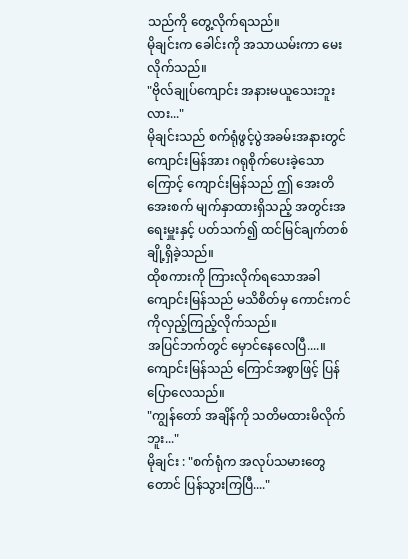သည်ကို တွေ့လိုက်ရသည်။
မိုချင်းက ခေါင်းကို အသာယမ်းကာ မေးလိုက်သည်။
"ဗိုလ်ချုပ်ကျောင်း အနားမယူသေးဘူးလား..."
မိုချင်းသည် စက်ရုံဖွင့်ပွဲအခမ်းအနားတွင် ကျောင်းမြန်အား ဂရုစိုက်ပေးခဲ့သောကြောင့် ကျောင်းမြန်သည် ဤ အေးတိအေးစက် မျက်နှာထားရှိသည့် အတွင်းအရေးမှူးနှင့် ပတ်သက်၍ ထင်မြင်ချက်တစ်ချို့ရှိခဲ့သည်။
ထိုစကားကို ကြားလိုက်ရသောအခါ ကျောင်းမြန်သည် မသိစိတ်မှ ကောင်းကင်ကိုလှည့်ကြည့်လိုက်သည်။
အပြင်ဘက်တွင် မှောင်နေလေပြီ....။
ကျောင်းမြန်သည် ကြောင်အစွာဖြင့် ပြန်ပြောလေသည်။
"ကျွန်တော် အချိန်ကို သတိမထားမိလိုက်ဘူး..."
မိုချင်း : "စက်ရုံက အလုပ်သမားတွေတောင် ပြန်သွားကြပြီ...."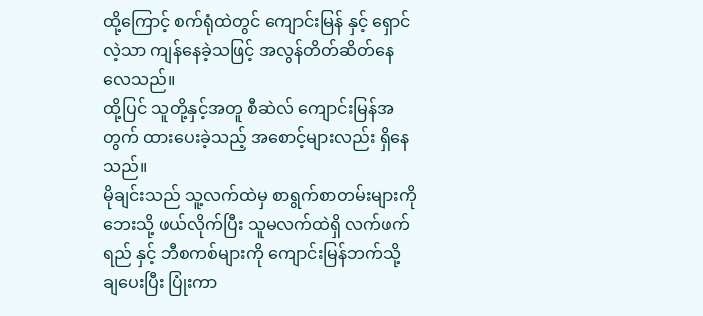ထို့ကြောင့် စက်ရုံထဲတွင် ကျောင်းမြန် နှင့် ရှောင်လဲ့သာ ကျန်နေခဲ့သဖြင့် အလွန်တိတ်ဆိတ်နေလေသည်။
ထို့ပြင် သူတို့နှင့်အတူ စီဆဲလ် ကျောင်းမြန်အတွက် ထားပေးခဲ့သည့် အစောင့်များလည်း ရှိနေသည်။
မိုချင်းသည် သူ့လက်ထဲမှ စာရွက်စာတမ်းများကို ဘေးသို့ ဖယ်လိုက်ပြီး သူမလက်ထဲရှိ လက်ဖက်ရည် နှင့် ဘီစကစ်များကို ကျောင်းမြန်ဘက်သို့ ချပေးပြီး ပြုံးကာ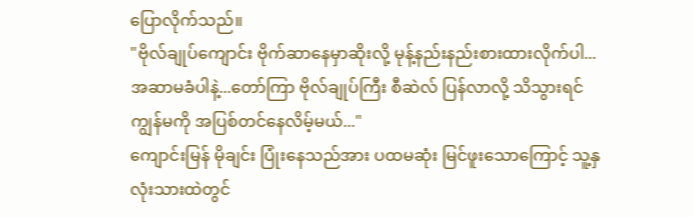ပြောလိုက်သည်။
"ဗိုလ်ချုပ်ကျောင်း ဗိုက်ဆာနေမှာဆိုးလို့ မုန့်နည်းနည်းစားထားလိုက်ပါ...အဆာမခံပါနဲ့...တော်ကြာ ဗိုလ်ချုပ်ကြီး စီဆဲလ် ပြန်လာလို့ သိသွားရင် ကျွန်မကို အပြစ်တင်နေလိမ့်မယ်..."
ကျောင်းမြန် မိုချင်း ပြုံးနေသည်အား ပထမဆုံး မြင်ဖူးသောကြောင့် သူ့နှလုံးသားထဲတွင်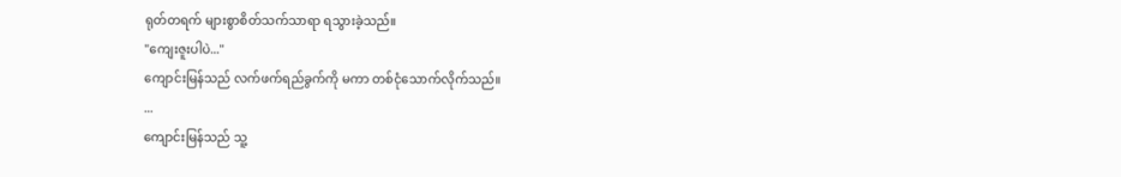ရုတ်တရက် များစွာစိတ်သက်သာရာ ရသွားခဲ့သည်။
"ကျေးဇူးပါပဲ..."
ကျောင်းမြန်သည် လက်ဖက်ရည်ခွက်ကို မကာ တစ်ငုံသောက်လိုက်သည်။
...
ကျောင်းမြန်သည် သူ့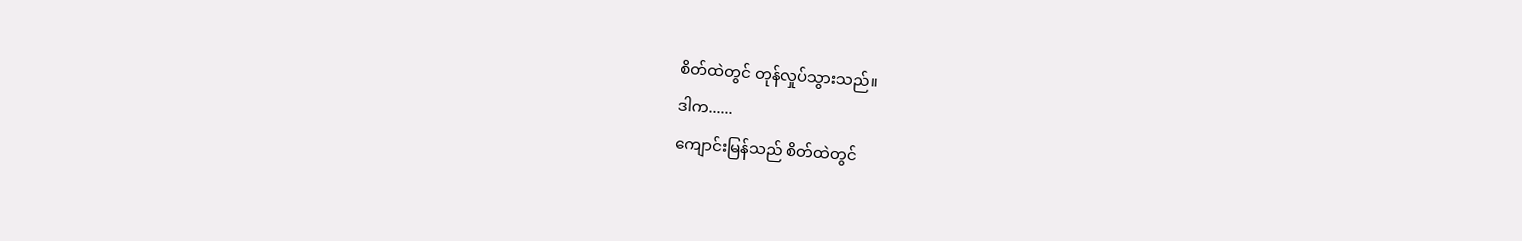စိတ်ထဲတွင် တုန်လှုပ်သွားသည်။
ဒါက......
ကျောင်းမြန်သည် စိတ်ထဲတွင်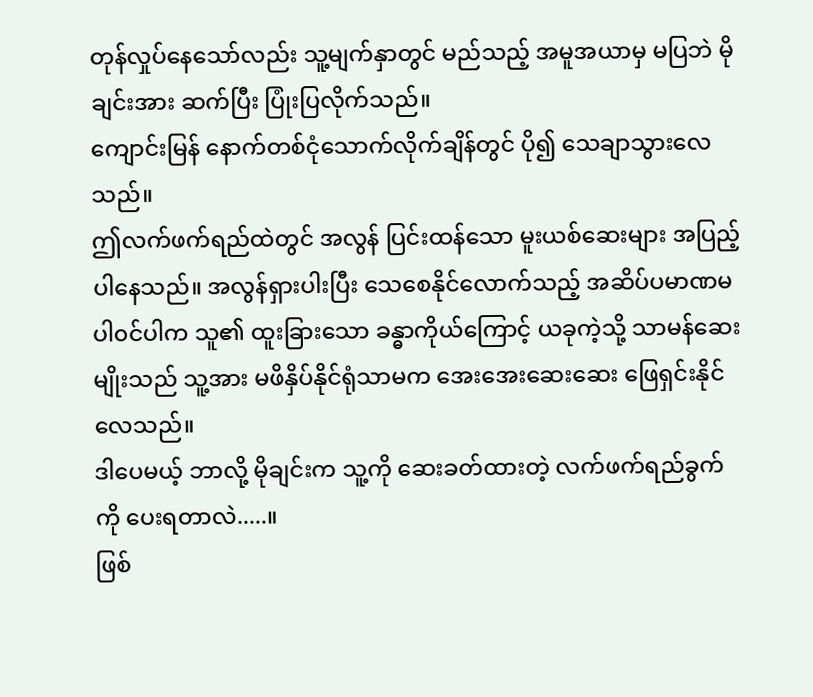တုန်လှုပ်နေသော်လည်း သူ့မျက်နှာတွင် မည်သည့် အမူအယာမှ မပြဘဲ မိုချင်းအား ဆက်ပြီး ပြုံးပြလိုက်သည်။
ကျောင်းမြန် နောက်တစ်ငုံသောက်လိုက်ချိန်တွင် ပို၍ သေချာသွားလေသည်။
ဤလက်ဖက်ရည်ထဲတွင် အလွန် ပြင်းထန်သော မူးယစ်ဆေးများ အပြည့်ပါနေသည်။ အလွန်ရှားပါးပြီး သေစေနိုင်လောက်သည့် အဆိပ်ပမာဏမပါ၀င်ပါက သူ၏ ထူးခြားသော ခန္ဓာကိုယ်ကြောင့် ယခုကဲ့သို့ သာမန်ဆေးမျိုးသည် သူ့အား မဖိနှိပ်နိုင်ရုံသာမက အေးအေးဆေးဆေး ဖြေရှင်းနိုင်လေသည်။
ဒါပေမယ့် ဘာလို့ မိုချင်းက သူ့ကို ဆေးခတ်ထားတဲ့ လက်ဖက်ရည်ခွက်ကို ပေးရတာလဲ.....။
ဖြစ်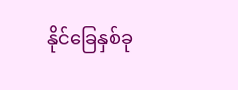နိုင်ခြေနှစ်ခု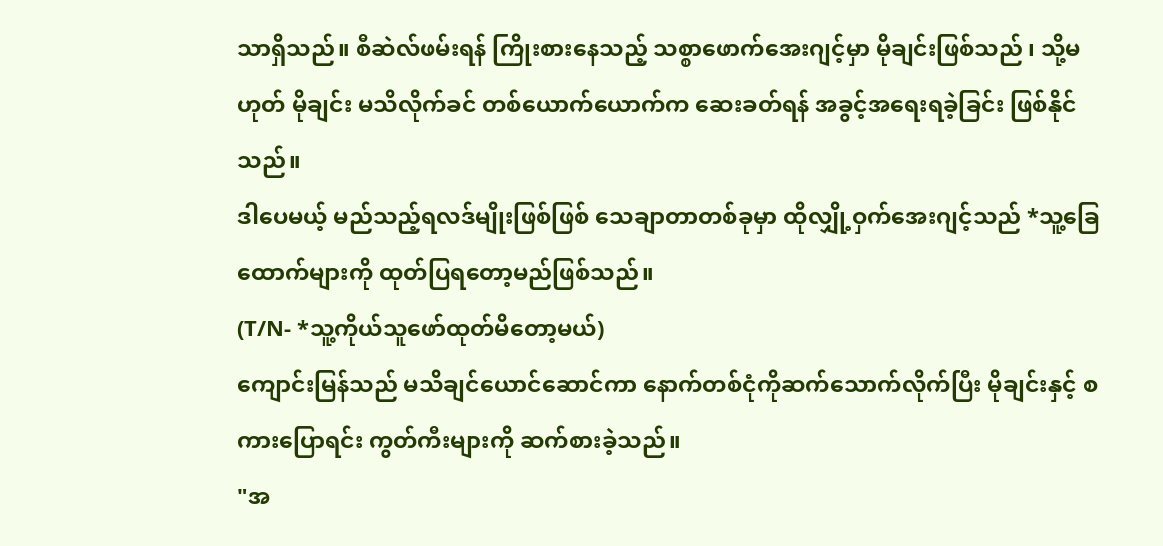သာရှိသည်။ စီဆဲလ်ဖမ်းရန် ကြိုးစားနေသည့် သစ္စာဖောက်အေးဂျင့်မှာ မိုချင်းဖြစ်သည် ၊ သို့မဟုတ် မိုချင်း မသိလိုက်ခင် တစ်ယောက်ယောက်က ဆေးခတ်ရန် အခွင့်အရေးရခဲ့ခြင်း ဖြစ်နိုင်သည်။
ဒါပေမယ့် မည်သည့်ရလဒ်မျိုးဖြစ်ဖြစ် သေချာတာတစ်ခုမှာ ထိုလျှို့ဝှက်အေးဂျင့်သည် *သူ့ခြေထောက်များကို ထုတ်ပြရတော့မည်ဖြစ်သည်။
(T/N- *သူ့ကိုယ်သူဖော်ထုတ်မိတော့မယ်)
ကျောင်းမြန်သည် မသိချင်ယောင်ဆောင်ကာ နောက်တစ်ငုံကိုဆက်သောက်လိုက်ပြီး မိုချင်းနှင့် စကားပြောရင်း ကွတ်ကီးများကို ဆက်စားခဲ့သည်။
"အ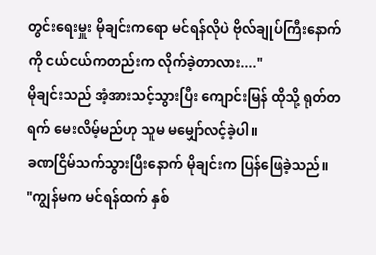တွင်းရေးမှူး မိုချင်းကရော မင်ရန်လိုပဲ ဗိုလ်ချုပ်ကြီးနောက်ကို ငယ်ငယ်ကတည်းက လိုက်ခဲ့တာလား...."
မိုချင်းသည် အံ့အားသင့်သွားပြီး ကျောင်းမြန် ထိုသို့ ရုတ်တရက် မေးလိမ့်မည်ဟု သူမ မမျှော်လင့်ခဲ့ပါ။
ခဏငြိမ်သက်သွားပြီးနောက် မိုချင်းက ပြန်ဖြေခဲ့သည်။
"ကျွန်မက မင်ရန်ထက် နှစ်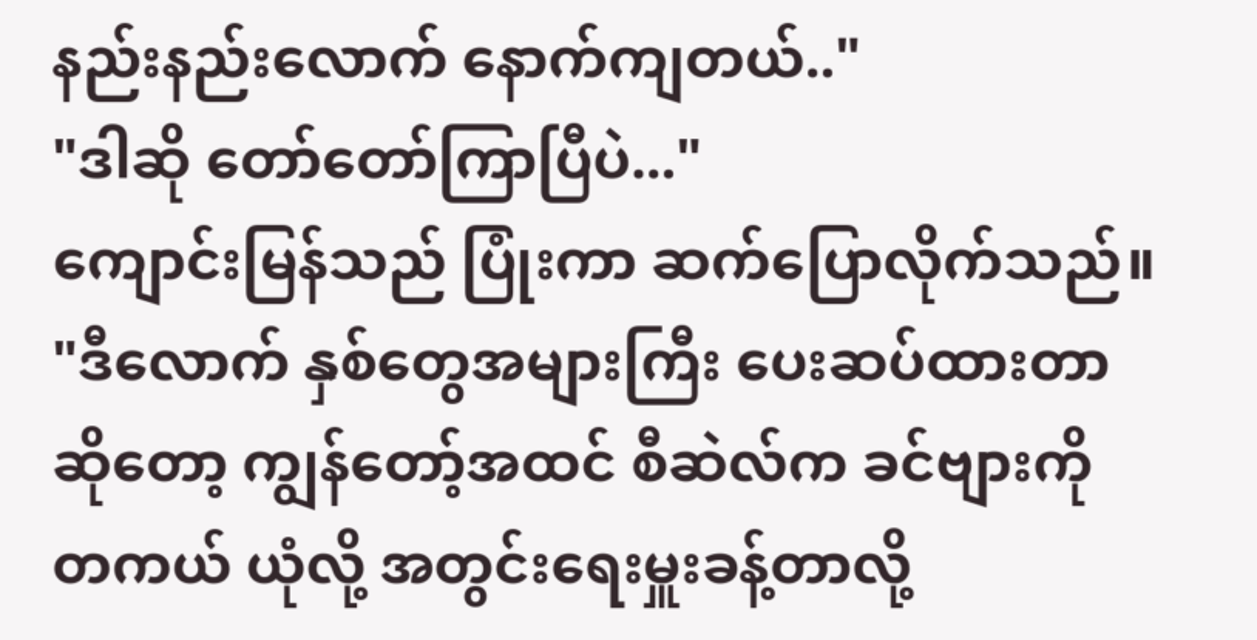နည်းနည်းလောက် နောက်ကျတယ်.."
"ဒါဆို တော်တော်ကြာပြီပဲ..."
ကျောင်းမြန်သည် ပြုံးကာ ဆက်ပြောလိုက်သည်။
"ဒီလောက် နှစ်တွေအများကြီး ပေးဆပ်ထားတာဆိုတော့ ကျွန်တော့်အထင် စီဆဲလ်က ခင်ဗျားကို တကယ် ယုံလို့ အတွင်းရေးမှူးခန့်တာလို့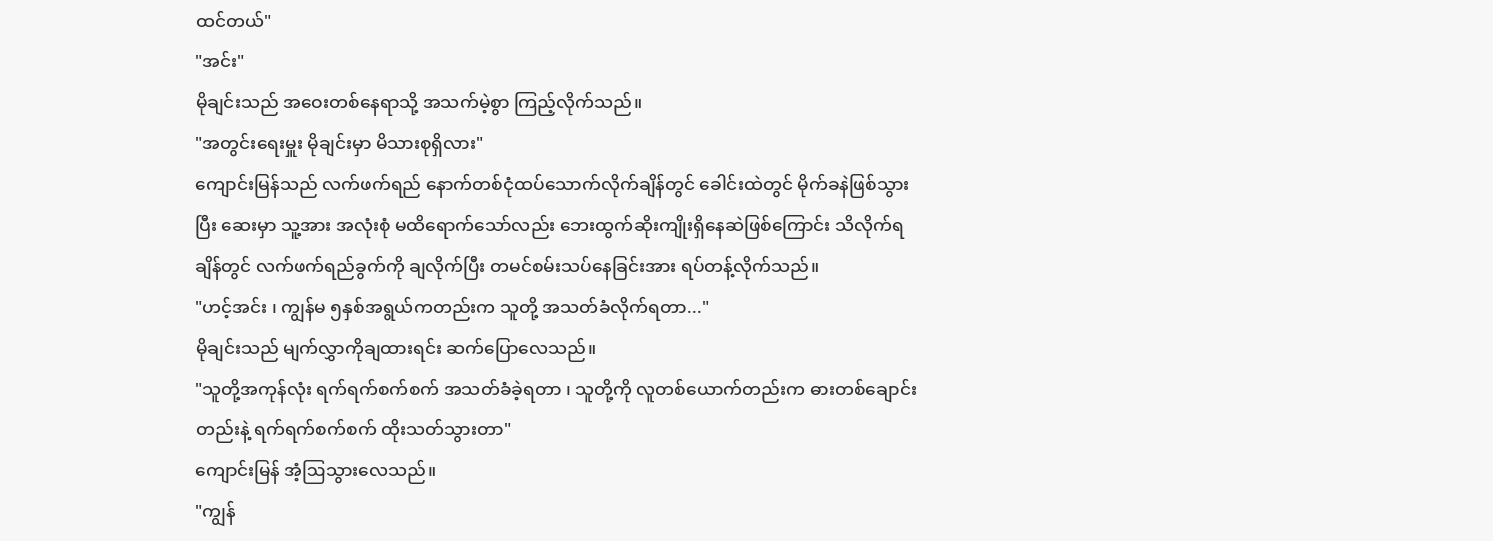ထင်တယ်"
"အင်း"
မိုချင်းသည် အဝေးတစ်နေရာသို့ အသက်မဲ့စွာ ကြည့်လိုက်သည်။
"အတွင်းရေးမှူး မိုချင်းမှာ မိသားစုရှိလား"
ကျောင်းမြန်သည် လက်ဖက်ရည် နောက်တစ်ငုံထပ်သောက်လိုက်ချိန်တွင် ခေါင်းထဲတွင် မိုက်ခနဲဖြစ်သွားပြီး ဆေးမှာ သူ့အား အလုံးစုံ မထိရောက်သော်လည်း ဘေးထွက်ဆိုးကျိုးရှိနေဆဲဖြစ်ကြောင်း သိလိုက်ရချိန်တွင် လက်ဖက်ရည်ခွက်ကို ချလိုက်ပြီး တမင်စမ်းသပ်နေခြင်းအား ရပ်တန့်လိုက်သည်။
"ဟင့်အင်း ၊ ကျွန်မ ၅နှစ်အရွယ်ကတည်းက သူတို့ အသတ်ခံလိုက်ရတာ..."
မိုချင်းသည် မျက်လွှာကိုချထားရင်း ဆက်ပြောလေသည်။
"သူတို့အကုန်လုံး ရက်ရက်စက်စက် အသတ်ခံခဲ့ရတာ ၊ သူတို့ကို လူတစ်ယောက်တည်းက ဓားတစ်ချောင်းတည်းနဲ့ ရက်ရက်စက်စက် ထိုးသတ်သွားတာ"
ကျောင်းမြန် အံ့ဩသွားလေသည်။
"ကျွန်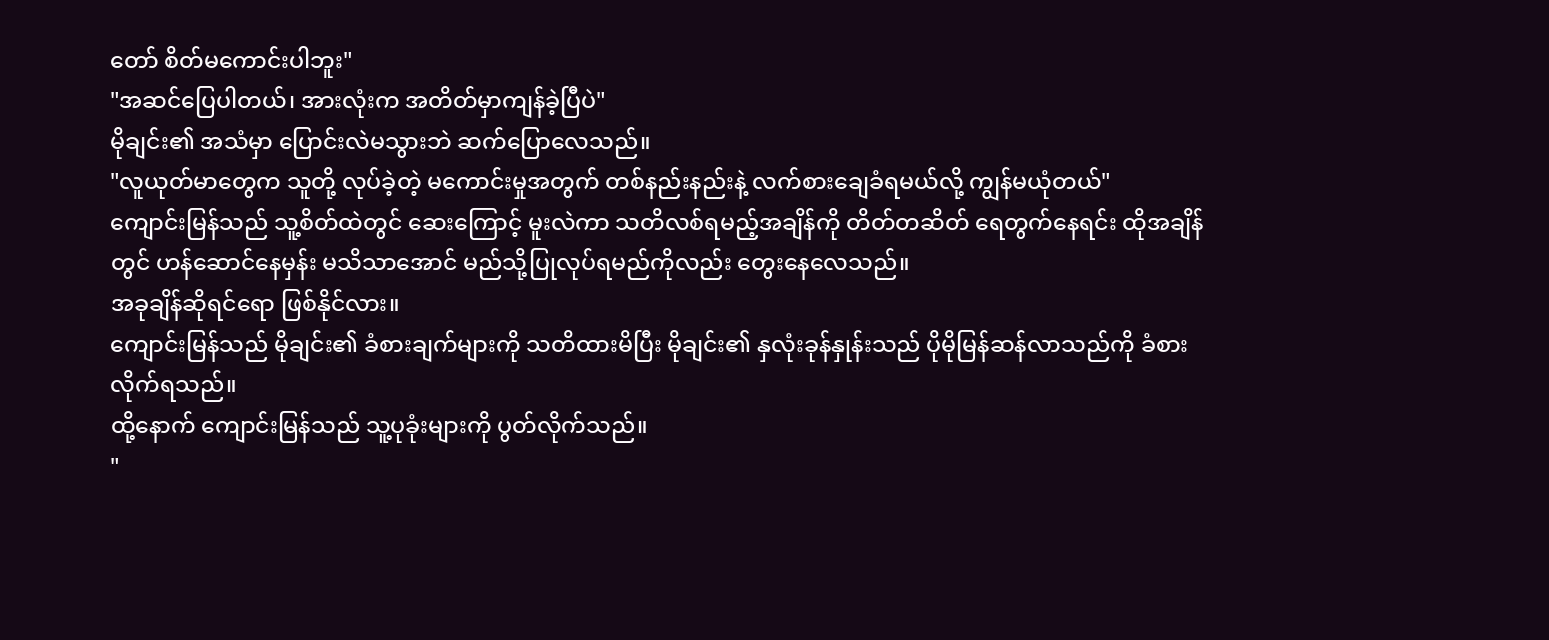တော် စိတ်မကောင်းပါဘူး"
"အဆင်ပြေပါတယ်၊ အားလုံးက အတိတ်မှာကျန်ခဲ့ပြီပဲ"
မိုချင်း၏ အသံမှာ ပြောင်းလဲမသွားဘဲ ဆက်ပြောလေသည်။
"လူယုတ်မာတွေက သူတို့ လုပ်ခဲ့တဲ့ မကောင်းမှုအတွက် တစ်နည်းနည်းနဲ့ လက်စားချေခံရမယ်လို့ ကျွန်မယုံတယ်"
ကျောင်းမြန်သည် သူ့စိတ်ထဲတွင် ဆေးကြောင့် မူးလဲကာ သတိလစ်ရမည့်အချိန်ကို တိတ်တဆိတ် ရေတွက်နေရင်း ထိုအချိန်တွင် ဟန်ဆောင်နေမှန်း မသိသာအောင် မည်သို့ပြုလုပ်ရမည်ကိုလည်း တွေးနေလေသည်။
အခုချိန်ဆိုရင်ရော ဖြစ်နိုင်လား။
ကျောင်းမြန်သည် မိုချင်း၏ ခံစားချက်များကို သတိထားမိပြီး မိုချင်း၏ နှလုံးခုန်နှုန်းသည် ပိုမိုမြန်ဆန်လာသည်ကို ခံစားလိုက်ရသည်။
ထို့နောက် ကျောင်းမြန်သည် သူ့ပုခုံးများကို ပွတ်လိုက်သည်။
"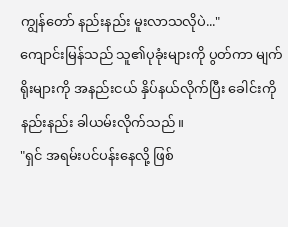ကျွန်တော် နည်းနည်း မူးလာသလိုပဲ..."
ကျောင်းမြန်သည် သူ၏ပုခုံးများကို ပွတ်ကာ မျက်ရိုးများကို အနည်းငယ် နှိပ်နယ်လိုက်ပြီး ခေါင်းကို နည်းနည်း ခါယမ်းလိုက်သည်။
"ရှင် အရမ်းပင်ပန်းနေလို့ ဖြစ်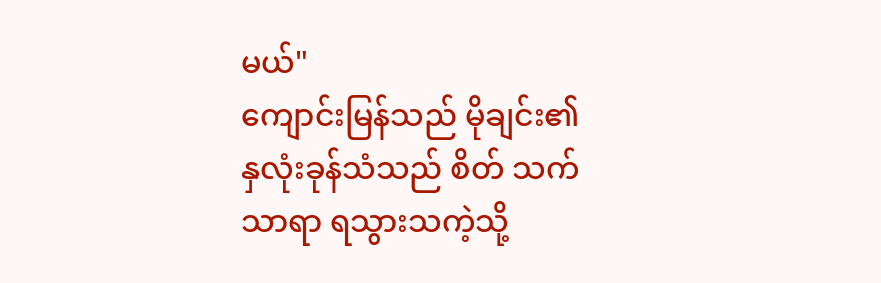မယ်"
ကျောင်းမြန်သည် မိုချင်း၏ နှလုံးခုန်သံသည် စိတ် သက်သာရာ ရသွားသကဲ့သို့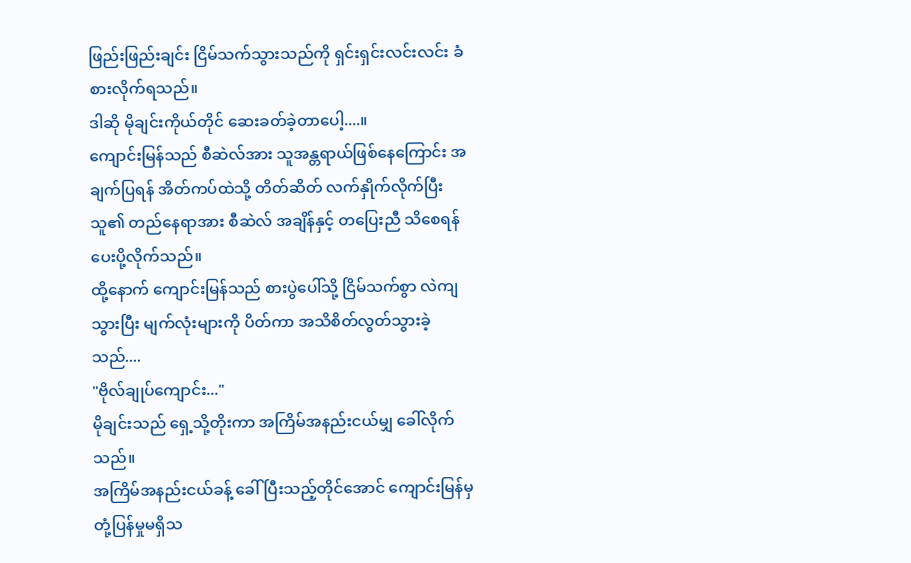ဖြည်းဖြည်းချင်း ငြိမ်သက်သွားသည်ကို ရှင်းရှင်းလင်းလင်း ခံစားလိုက်ရသည်။
ဒါဆို မိုချင်းကိုယ်တိုင် ဆေးခတ်ခဲ့တာပေါ့....။
ကျောင်းမြန်သည် စီဆဲလ်အား သူအန္တရာယ်ဖြစ်နေကြောင်း အချက်ပြရန် အိတ်ကပ်ထဲသို့ တိတ်ဆိတ် လက်နှိုက်လိုက်ပြီး သူ၏ တည်နေရာအား စီဆဲလ် အချိန်နှင့် တပြေးညီ သိစေရန် ပေးပို့လိုက်သည်။
ထို့နောက် ကျောင်းမြန်သည် စားပွဲပေါ်သို့ ငြိမ်သက်စွာ လဲကျသွားပြီး မျက်လုံးများကို ပိတ်ကာ အသိစိတ်လွတ်သွားခဲ့သည်....
"ဗိုလ်ချုပ်ကျောင်း..."
မိုချင်းသည် ရှေ့သို့တိုးကာ အကြိမ်အနည်းငယ်မျှ ခေါ်လိုက်သည်။
အကြိမ်အနည်းငယ်ခန့် ခေါ်ပြီးသည့်တိုင်အောင် ကျောင်းမြန်မှ တုံ့ပြန်မှုမရှိသ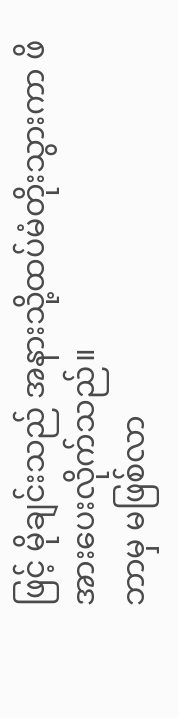ဖြင့် မိုချင်းသည် အနားသို့ထပ်မံတိုးသွားကာ ဖိအားပေးလိုက်သည်။
ဘာမှ မဖြစ်လာ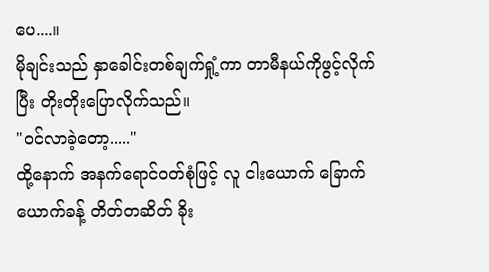ပေ....။
မိုချင်းသည် နှာခေါင်းတစ်ချက်ရှုံ့ကာ တာမီနယ်ကိုဖွင့်လိုက်ပြီး တိုးတိုးပြောလိုက်သည်။
"ဝင်လာခဲ့တော့....."
ထို့နောက် အနက်ရောင်ဝတ်စုံဖြင့် လူ ငါးယောက် ခြောက်ယောက်ခန့် တိတ်တဆိတ် ခိုး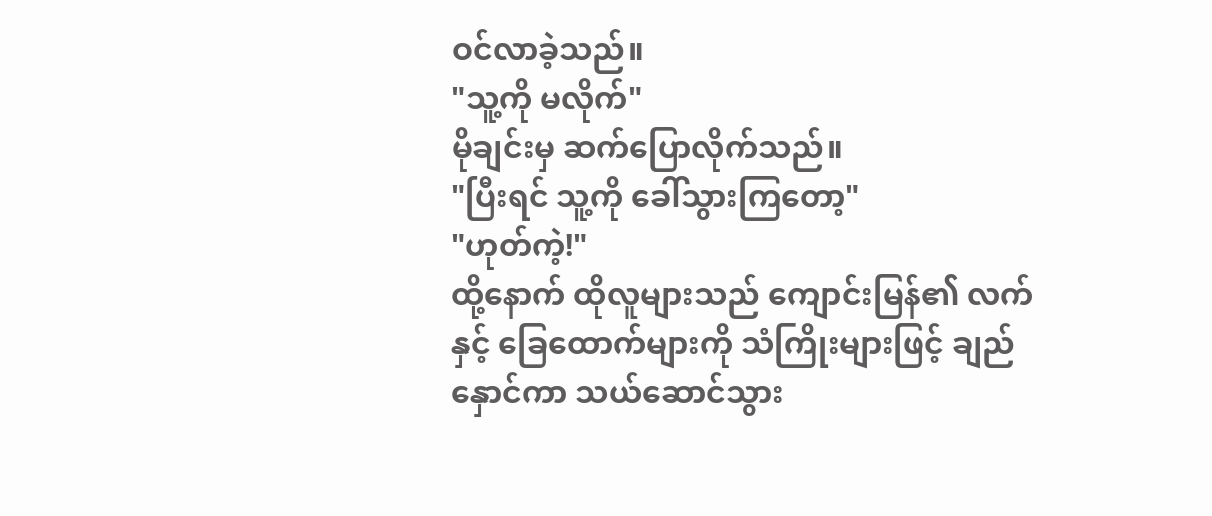ဝင်လာခဲ့သည်။
"သူ့ကို မလိုက်"
မိုချင်းမှ ဆက်ပြောလိုက်သည်။
"ပြီးရင် သူ့ကို ခေါ်သွားကြတော့"
"ဟုတ်ကဲ့!"
ထို့နောက် ထိုလူများသည် ကျောင်းမြန်၏ လက်နှင့် ခြေထောက်များကို သံကြိုးများဖြင့် ချည်နှောင်ကာ သယ်ဆောင်သွား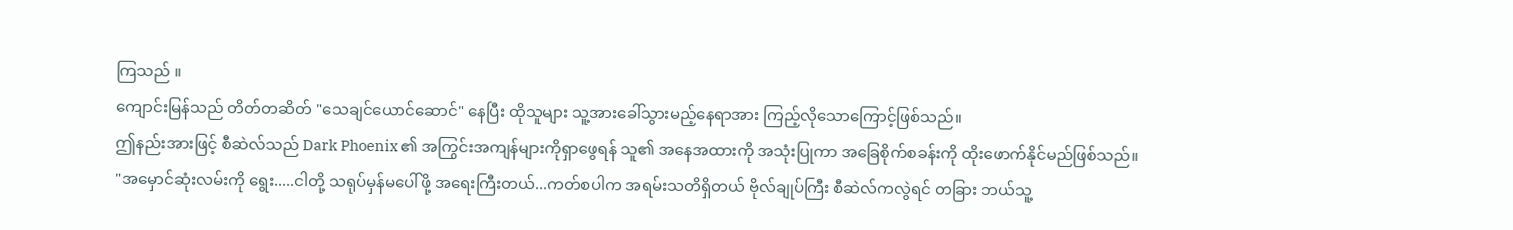ကြသည် ။
ကျောင်းမြန်သည် တိတ်တဆိတ် "သေချင်ယောင်ဆောင်" နေပြီး ထိုသူများ သူ့အားခေါ်သွားမည့်နေရာအား ကြည့်လိုသောကြောင့်ဖြစ်သည်။
ဤနည်းအားဖြင့် စီဆဲလ်သည် Dark Phoenix ၏ အကြွင်းအကျန်များကိုရှာဖွေရန် သူ၏ အနေအထားကို အသုံးပြုကာ အခြေစိုက်စခန်းကို ထိုးဖောက်နိုင်မည်ဖြစ်သည်။
"အမှောင်ဆုံးလမ်းကို ရွေး.....ငါတို့ သရုပ်မှန်မပေါ်ဖို့ အရေးကြီးတယ်...ကတ်စပါက အရမ်းသတိရှိတယ် ဗိုလ်ချုပ်ကြီး စီဆဲလ်ကလွဲရင် တခြား ဘယ်သူ့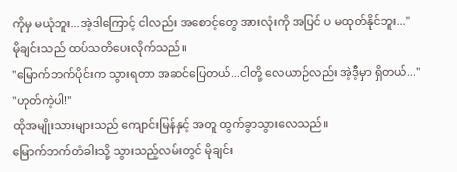ကိုမှ မယုံဘူး...အဲ့ဒါကြောင့် ငါလည်း အစောင့်တွေ အားလုံးကို အပြင် ပ မထုတ်နိုင်ဘူး..."
မိုချင်းသည် ထပ်သတိပေးလိုက်သည်။
"မြောက်ဘက်ပိုင်းက သွားရတာ အဆင်ပြေတယ်...ငါတို့ လေယာဉ်လည်း အဲ့ဒီ့မှာ ရှိတယ်..."
"ဟုတ်ကဲ့ပါ!"
ထိုအမျိုးသားများသည် ကျောင်းမြန်နှင့် အတူ ထွက်ခွာသွားလေသည်။
မြောက်ဘက်တံခါးသို့ သွားသည့်လမ်းတွင် မိုချင်း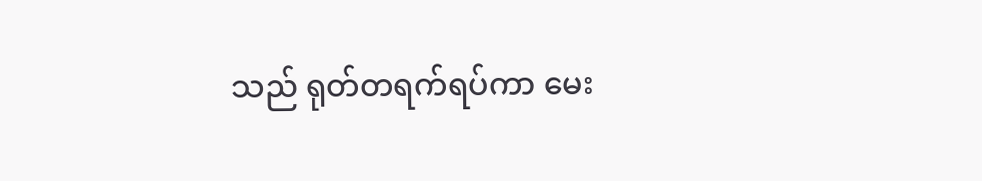သည် ရုတ်တရက်ရပ်ကာ မေး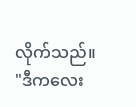လိုက်သည်။
"ဒီကလေး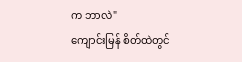က ဘာလဲ"
ကျောင်းမြန် စိတ်ထဲတွင်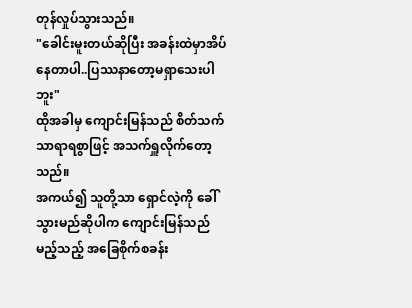တုန်လှုပ်သွားသည်။
"ခေါင်းမူးတယ်ဆိုပြီး အခန်းထဲမှာအိပ်နေတာပါ..ပြဿနာတော့မရှာသေးပါဘူး"
ထိုအခါမှ ကျောင်းမြန်သည် စိတ်သက်သာရာရစွာဖြင့် အသက်ရှူလိုက်တော့သည်။
အကယ်၍ သူတို့သာ ရှောင်လဲ့ကို ခေါ်သွားမည်ဆိုပါက ကျောင်းမြန်သည် မည့်သည့် အခြေစိုက်စခန်း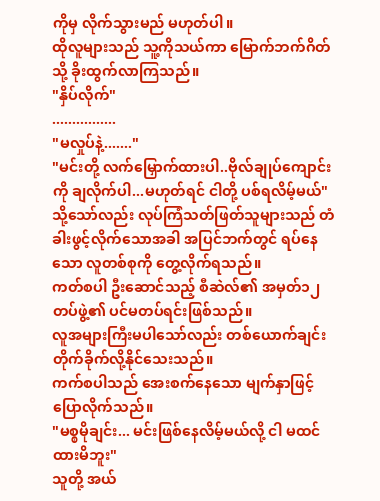ကိုမှ လိုက်သွားမည် မဟုတ်ပါ။
ထိုလူများသည် သူ့ကိုသယ်ကာ မြောက်ဘက်ဂိတ်သို့ ခိုးထွက်လာကြသည်။
"နှိပ်လိုက်"
................
"မလှုပ်နဲ့......."
"မင်းတို့ လက်မြှောက်ထားပါ..ဗိုလ်ချုပ်ကျောင်းကို ချလိုက်ပါ...မဟုတ်ရင် ငါတို့ ပစ်ရလိမ့်မယ်"
သို့သော်လည်း လုပ်ကြံသတ်ဖြတ်သူများသည် တံခါးဖွင့်လိုက်သောအခါ အပြင်ဘက်တွင် ရပ်နေသော လူတစ်စုကို တွေ့လိုက်ရသည်။
ကတ်စပါ ဦးဆောင်သည့် စီဆဲလ်၏ အမှတ်၁၂ တပ်ဖွဲ့၏ ပင်မတပ်ရင်းဖြစ်သည်။
လူအများကြီးမပါသော်လည်း တစ်ယောက်ချင်း တိုက်ခိုက်လို့နိုင်သေးသည်။
ကက်စပါသည် အေးစက်နေသော မျက်နှာဖြင့် ပြောလိုက်သည်။
"မစ္စမိုချင်း... မင်းဖြစ်နေလိမ့်မယ်လို့ ငါ မထင်ထားမိဘူး"
သူတို့ အယ်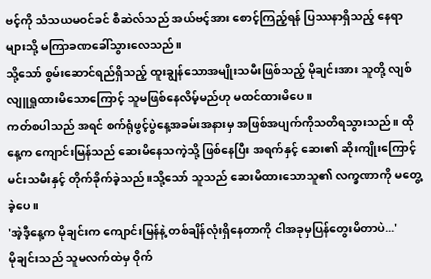ဗင့်ကို သံသယမဝင်ခင် စီဆဲလ်သည် အယ်ဗင့်အား စောင့်ကြည့်ရန် ပြဿနာရှိသည့် နေရာများသို့ မကြာခဏခေါ်သွားလေသည်။
သို့သော် စွမ်းဆောင်ရည်ရှိသည့် ထူးချွန်သောအမျိုးသမီးဖြစ်သည့် မိုချင်းအား သူတို့ လျစ်လျူရှုထားမိသောကြောင့် သူမဖြစ်နေလိမ့်မည်ဟု မထင်ထားမိပေ။
ကတ်စပါသည် အရင် စက်ရုံဖွင့်ပွဲနေ့အခမ်းအနားမှ အဖြစ်အပျက်ကိုသတိရသွားသည်။ ထိုနေ့က ကျောင်းမြန်သည် ဆေးမိနေသကဲ့သို့ ဖြစ်နေပြီး အရက်နှင့် ဆေး၏ ဆိုးကျိုးကြောင့် မင်းသမီးနှင့် တိုက်ခိုက်ခဲ့သည်။သို့သော် သူသည် ဆေးမိထားသောသူ၏ လက္ခဏာကို မတွေ့ခဲ့ပေ။
'အဲ့ဒီ့နေ့က မိုချင်းက ကျောင်းမြန်နဲ့ တစ်ချိန်လုံးရှိနေတာကို ငါအခုမှပြန်တွေးမိတာပဲ...'
မိုချင်းသည် သူမလက်ထဲမှ ဝိုက်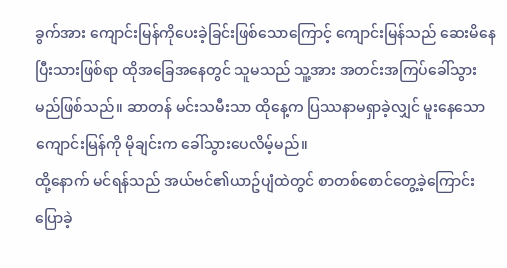ခွက်အား ကျောင်းမြန်ကိုပေးခဲ့ခြင်းဖြစ်သောကြောင့် ကျောင်းမြန်သည် ဆေးမိနေပြီးသားဖြစ်ရာ ထိုအခြေအနေတွင် သူမသည် သူ့အား အတင်းအကြပ်ခေါ်သွားမည်ဖြစ်သည်။ ဆာတန် မင်းသမီးသာ ထိုနေ့က ပြဿနာမရှာခဲ့လျှင် မူးနေသော ကျောင်းမြန်ကို မိုချင်းက ခေါ်သွားပေလိမ့်မည်။
ထို့နောက် မင်ရန်သည် အယ်ဗင်၏ယာဥ်ပျံထဲတွင် စာတစ်စောင်တွေ့ခဲ့ကြောင်းပြောခဲ့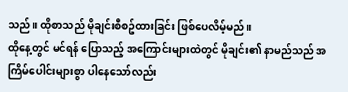သည်။ ထိုစာသည် မိုချင်းစီစဥ်ထားခြင်း ဖြစ်ပေလိမ့်မည်။
ထိုနေ့တွင် မင်ရန် ပြောသည့် အကြောင်းများထဲတွင် မိုချင်း၏ နာမည်သည် အကြိမ်ပေါင်းများစွာ ပါနေသော်လည်း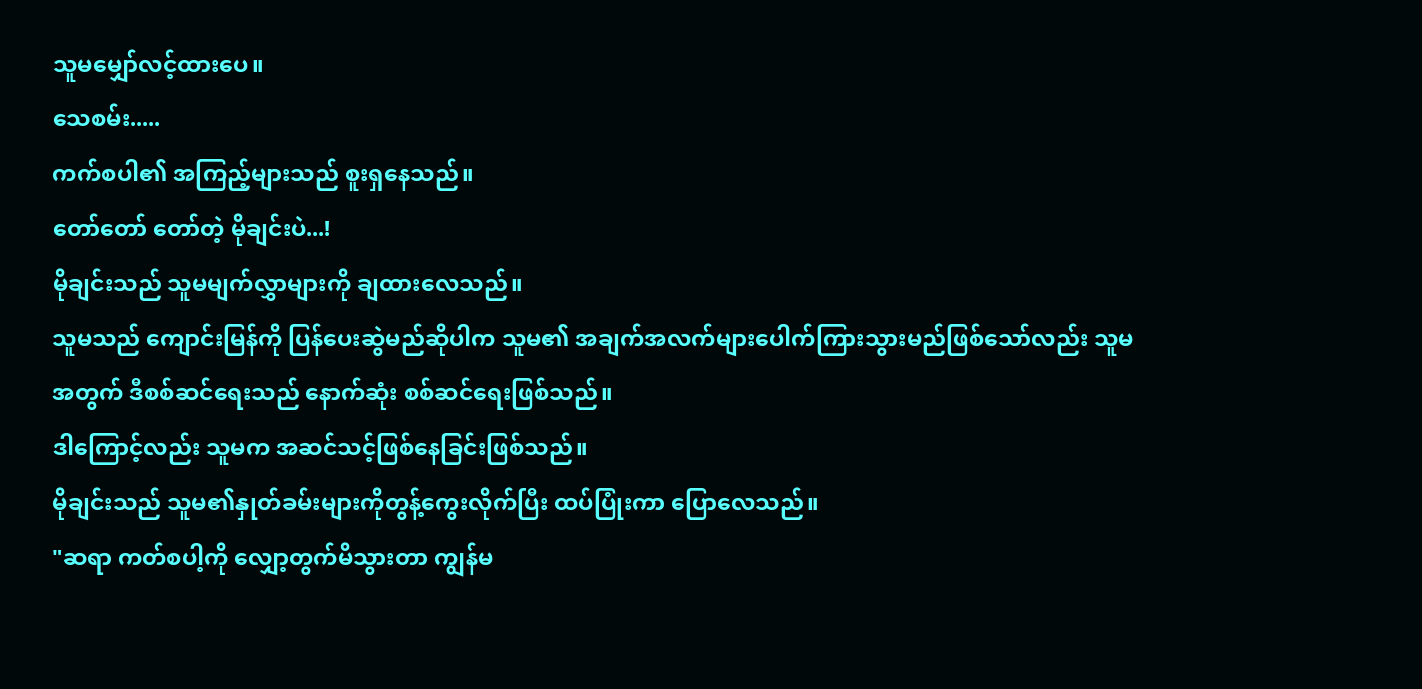သူမမျှော်လင့်ထားပေ။
သေစမ်း.....
ကက်စပါ၏ အကြည့်များသည် စူးရှနေသည်။
တော်တော် တော်တဲ့ မိုချင်းပဲ...!
မိုချင်းသည် သူမမျက်လွှာများကို ချထားလေသည်။
သူမသည် ကျောင်းမြန်ကို ပြန်ပေးဆွဲမည်ဆိုပါက သူမ၏ အချက်အလက်များပေါက်ကြားသွားမည်ဖြစ်သော်လည်း သူမအတွက် ဒီစစ်ဆင်ရေးသည် နောက်ဆုံး စစ်ဆင်ရေးဖြစ်သည်။
ဒါကြောင့်လည်း သူမက အဆင်သင့်ဖြစ်နေခြင်းဖြစ်သည်။
မိုချင်းသည် သူမ၏နှုတ်ခမ်းများကိုတွန့်ကွေးလိုက်ပြီး ထပ်ပြုံးကာ ပြောလေသည်။
"ဆရာ ကတ်စပါ့ကို လျှော့တွက်မိသွားတာ ကျွန်မ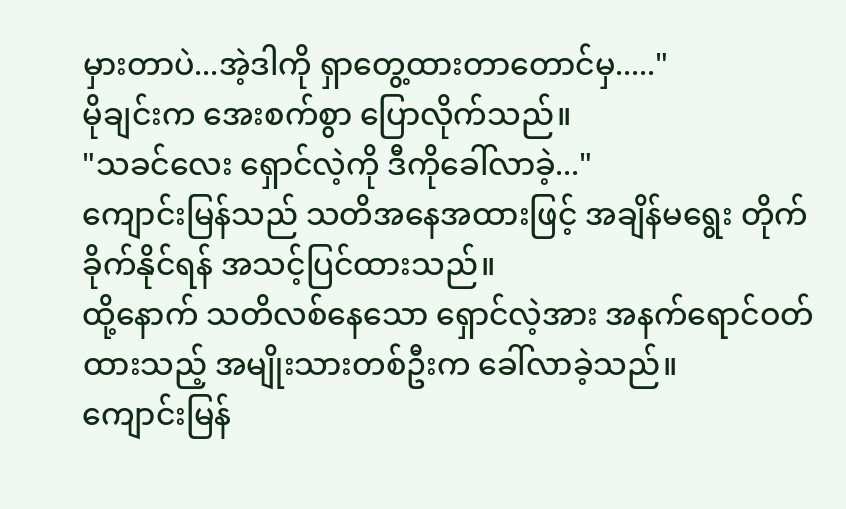မှားတာပဲ...အဲ့ဒါကို ရှာတွေ့ထားတာတောင်မှ....."
မိုချင်းက အေးစက်စွာ ပြောလိုက်သည်။
"သခင်လေး ရှောင်လဲ့ကို ဒီကိုခေါ်လာခဲ့..."
ကျောင်းမြန်သည် သတိအနေအထားဖြင့် အချိန်မရွေး တိုက်ခိုက်နိုင်ရန် အသင့်ပြင်ထားသည်။
ထို့နောက် သတိလစ်နေသော ရှောင်လဲ့အား အနက်ရောင်ဝတ်ထားသည့် အမျိုးသားတစ်ဦးက ခေါ်လာခဲ့သည်။
ကျောင်းမြန်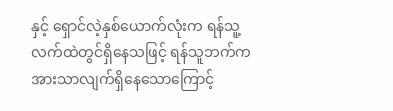နှင့် ရှောင်လဲ့နှစ်ယောက်လုံးက ရန်သူ့လက်ထဲတွင်ရှိနေသဖြင့် ရန်သူဘက်က အားသာလျက်ရှိနေသောကြောင့်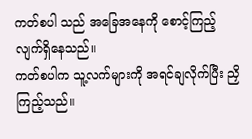ကတ်စပါ သည် အခြေအနေကို စောင့်ကြည့်လျက်ရှိနေသည်။
ကတ်စပါက သူ့လက်များကို အရင်ချလိုက်ပြီး ညှိကြည့်သည်။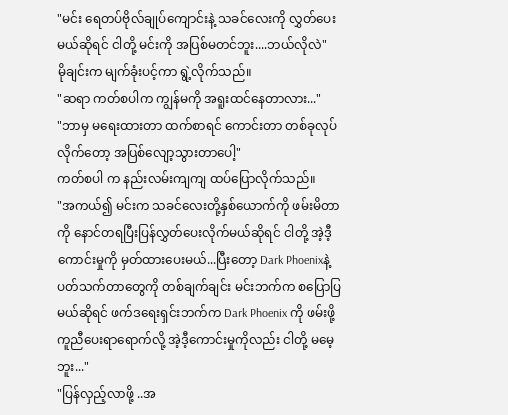"မင်း ရေတပ်ဗိုလ်ချုပ်ကျောင်းနဲ့ သခင်လေးကို လွှတ်ပေးမယ်ဆိုရင် ငါတို့ မင်းကို အပြစ်မတင်ဘူး....ဘယ်လိုလဲ"
မိုချင်းက မျက်ခုံးပင့်ကာ ရွဲ့လိုက်သည်။
"ဆရာ ကတ်စပါက ကျွန်မကို အရူးထင်နေတာလား..."
"ဘာမှ မရေးထားတာ ထက်စာရင် ကောင်းတာ တစ်ခုလုပ်လိုက်တော့ အပြစ်လျော့သွားတာပေါ့"
ကတ်စပါ က နည်းလမ်းကျကျ ထပ်ပြောလိုက်သည်။
"အကယ်၍ မင်းက သခင်လေးတို့နှစ်ယောက်ကို ဖမ်းမိတာကို နောင်တရပြီးပြန်လွှတ်ပေးလိုက်မယ်ဆိုရင် ငါတို့ အဲ့ဒီ့ ကောင်းမှုကို မှတ်ထားပေးမယ်...ပြီးတော့ Dark Phoenixနဲ့ ပတ်သက်တာတွေကို တစ်ချက်ချင်း မင်းဘက်က စပြောပြမယ်ဆိုရင် ဖက်ဒရေးရှင်းဘက်က Dark Phoenix ကို ဖမ်းဖို့ ကူညီပေးရာရောက်လို့ အဲ့ဒီ့ကောင်းမှုကိုလည်း ငါတို့ မမေ့ဘူး..."
"ပြန်လှည့်လာဖို့ ..အ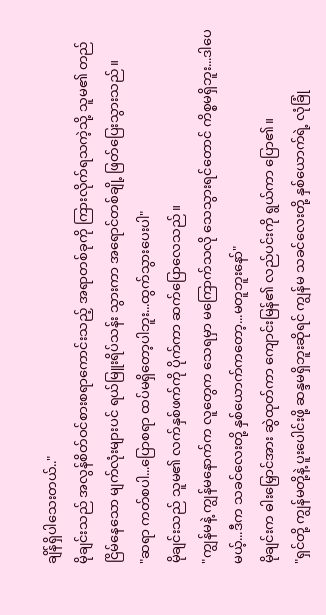ချိန်ရှိပါသေးတယ်.."
မိုချင်းသည် အလွန်စိတ်ဝင်စားစရာကောင်းသည့် အရာတစ်ခုကို ကြားလိုက်ရသကဲ့သို့ သူမ၏ တည်ငြိမ်နေသော မျက်လုံးများပင် ရယ်မြူးရိပ်သန်း သွားကာ အရောင်တစ်ချို့ ဖြတ်ပြေးသွားသည်။
"ဆရာ ကတ်စပါ...ပြောစရာ ထပ်မရှိတော့ပါဘူး...ထွက်သွားပေးပါ"
မိုချင်းသည် သူမ၏ လက်နှစ်ဖက်ကို ပိုက်ကာ ဆက်ပြောလေသည်။
"ကျွန်မနဲ့ ကျွန်မနောက်က လူတွေက သေရမှာ မကြောက်သလို သေသွားရင်တောင် ကိစ္စမရှိဘူး...ဒါပေမယ့်...ဒီက သခင်လေးတို့ နှစ်ယောက်ကတော့...မတူဘူးနော်"
မိုချင်းက ဓါးမြှောင်အား ဆွဲထုတ်ကာ ကျောင်းမြန်၏ လည်ပင်းကို ရွယ်ကာ ပြော၏။
"ရှင်တို့ ကျွန်မတို့နဲ့ ပူးပေါင်းဖို့ ဆန္ဒမရှိဘူးဆိုရင် ကျွန်မ သခင်လေးတို့ နှစ်ယောက်ရဲ့ လုံခြုံ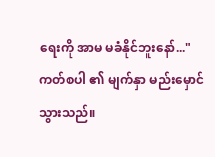ရေးကို အာမ မခံနိုင်ဘူးနော်..."
ကတ်စပါ ၏ မျက်နှာ မည်းမှောင်သွားသည်။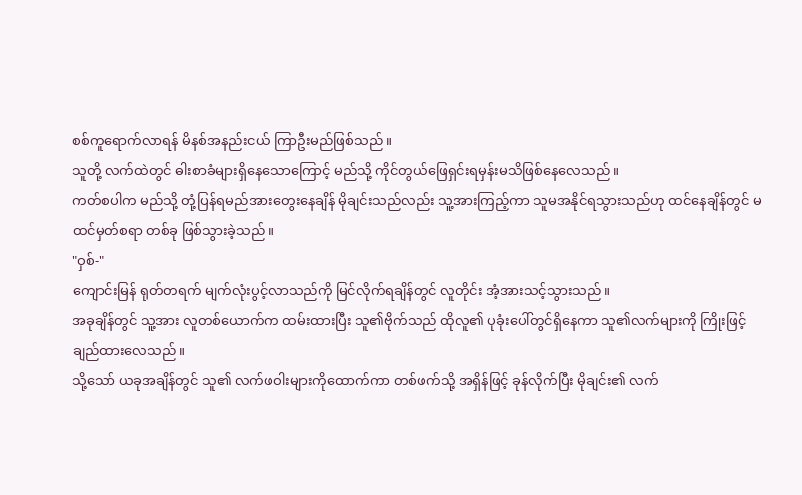စစ်ကူရောက်လာရန် မိနစ်အနည်းငယ် ကြာဦးမည်ဖြစ်သည်။
သူတို့ လက်ထဲတွင် ဓါးစာခံများရှိနေသောကြောင့် မည်သို့ ကိုင်တွယ်ဖြေရှင်းရမှန်းမသိဖြစ်နေလေသည်။
ကတ်စပါက မည်သို့ တုံ့ပြန်ရမည်အားတွေးနေချိန် မိုချင်းသည်လည်း သူ့အားကြည့်ကာ သူမအနိုင်ရသွားသည်ဟု ထင်နေချိန်တွင် မထင်မှတ်စရာ တစ်ခု ဖြစ်သွားခဲ့သည်။
"ဝှစ်-"
ကျောင်းမြန် ရုတ်တရက် မျက်လုံးပွင့်လာသည်ကို မြင်လိုက်ရချိန်တွင် လူတိုင်း အံ့အားသင့်သွားသည်။
အခုချိန်တွင် သူ့အား လူတစ်ယောက်က ထမ်းထားပြီး သူ၏ဗိုက်သည် ထိုလူ၏ ပုခုံးပေါ်တွင်ရှိနေကာ သူ၏လက်များကို ကြိုးဖြင့် ချည်ထားလေသည်။
သို့သော် ယခုအချိန်တွင် သူ၏ လက်ဖဝါးများကိုထောက်ကာ တစ်ဖက်သို့ အရှိန်ဖြင့် ခုန်လိုက်ပြီး မိုချင်း၏ လက်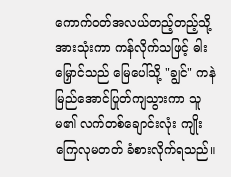ကောက်ဝတ်အလယ်တည့်တည့်သို့ အားသုံးကာ ကန်လိုက်သဖြင့် ဓါးမြှောင်သည် မြေပေါ်သို့ "ချွင်" ကနဲမြည်အောင်ပြုတ်ကျသွားကာ သူမ၏ လက်တစ်ချောင်းလုံး ကျိုးကြေလုမတတ် ခံစားလိုက်ရသည်။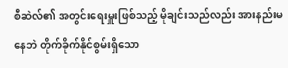စီဆဲလ်၏ အတွင်းရေးမှူးဖြစ်သည့် မိုချင်းသည်လည်း အားနည်းမနေဘဲ တိုက်ခိုက်နိုင်စွမ်းရှိသော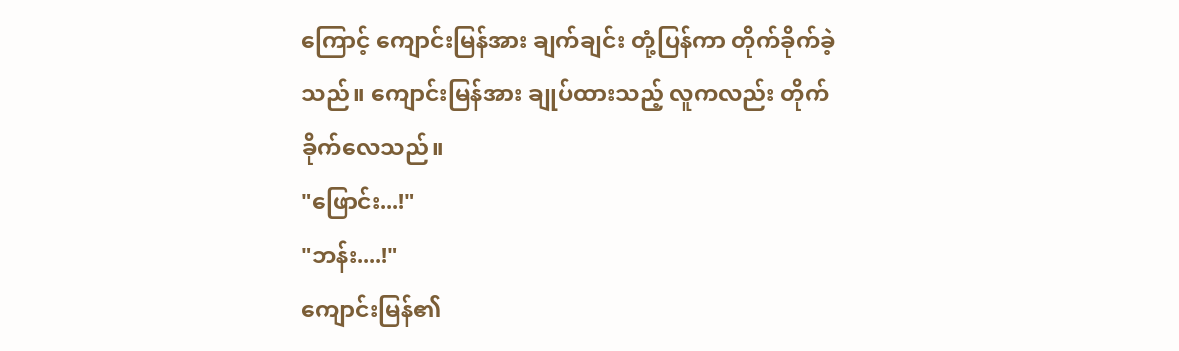ကြောင့် ကျောင်းမြန်အား ချက်ချင်း တုံ့ပြန်ကာ တိုက်ခိုက်ခဲ့သည်။ ကျောင်းမြန်အား ချုပ်ထားသည့် လူကလည်း တိုက်ခိုက်လေသည်။
"ဖြောင်း...!"
"ဘန်း....!"
ကျောင်းမြန်၏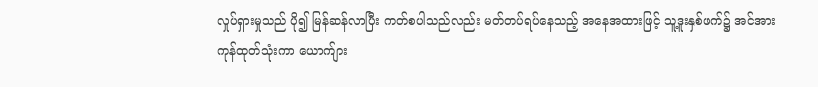လှုပ်ရှားမှုသည် ပို၍ မြန်ဆန်လာပြီး ကတ်စပါသည်လည်း မတ်တပ်ရပ်နေသည့် အနေအထားဖြင့် သူ့ဒူးနှစ်ဖက်၌ အင်အားကုန်ထုတ်သုံးကာ ယောက်ျား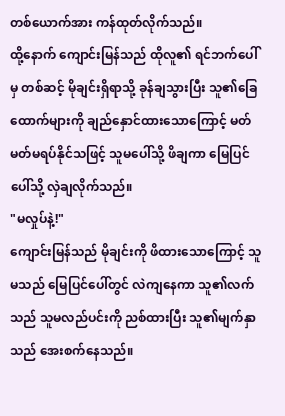တစ်ယောက်အား ကန်ထုတ်လိုက်သည်။
ထို့နောက် ကျောင်းမြန်သည် ထိုလူ၏ ရင်ဘက်ပေါ်မှ တစ်ဆင့် မိုချင်းရှိရာသို့ ခုန်ချသွားပြီး သူ၏ခြေထောက်များကို ချည်နှောင်ထားသောကြောင့် မတ်မတ်မရပ်နိုင်သဖြင့် သူမပေါ်သို့ ဖိချကာ မြေပြင်ပေါ်သို့ လှဲချလိုက်သည်။
"မလှုပ်နဲ့!"
ကျောင်းမြန်သည် မိုချင်းကို ဖိထားသောကြောင့် သူမသည် မြေပြင်ပေါ်တွင် လဲကျနေကာ သူ၏လက်သည် သူမလည်ပင်းကို ညစ်ထားပြီး သူ၏မျက်နှာသည် အေးစက်နေသည်။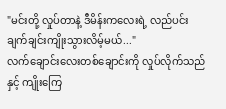"မင်းတို့ လှုပ်တာနဲ့ ဒီမိန်းကလေးရဲ့ လည်ပင်း ချက်ချင်းကျိုးသွားလိမ့်မယ်..."
လက်ချောင်းလေးတစ်ချောင်းကို လှုပ်လိုက်သည်နှင့် ကျိုးကြေ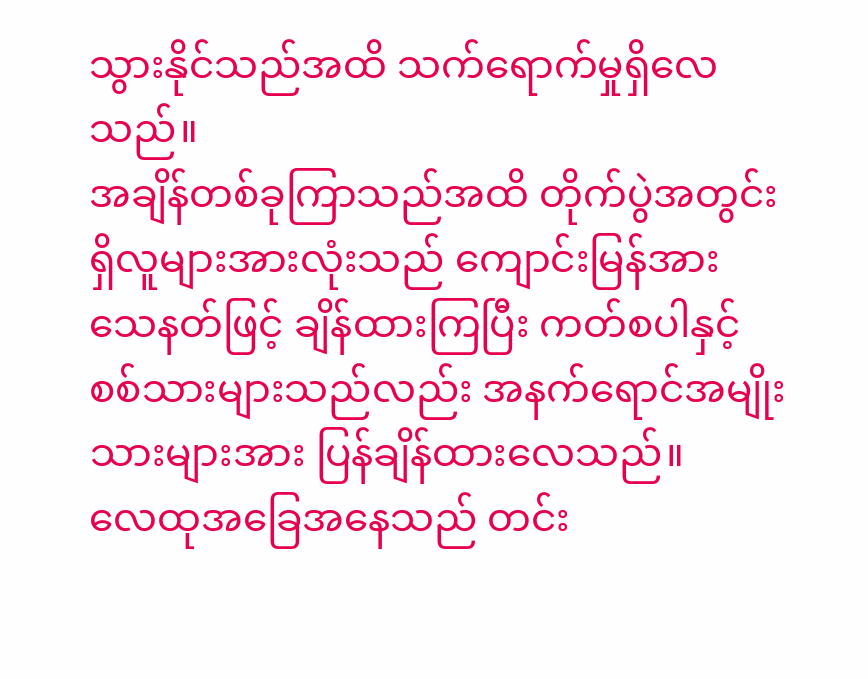သွားနိုင်သည်အထိ သက်ရောက်မှုရှိလေသည်။
အချိန်တစ်ခုကြာသည်အထိ တိုက်ပွဲအတွင်းရှိလူများအားလုံးသည် ကျောင်းမြန်အား သေနတ်ဖြင့် ချိန်ထားကြပြီး ကတ်စပါနှင့် စစ်သားများသည်လည်း အနက်ရောင်အမျိုးသားများအား ပြန်ချိန်ထားလေသည်။
လေထုအခြေအနေသည် တင်း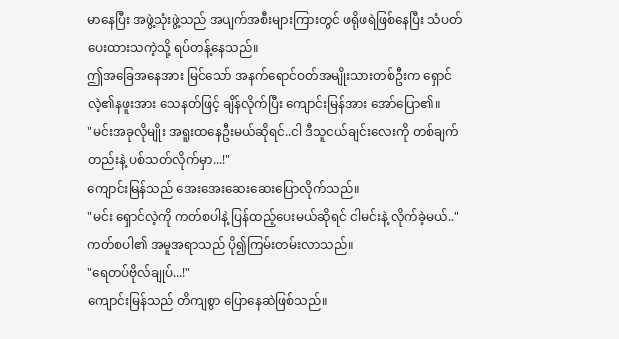မာနေပြီး အဖွဲ့သုံးဖွဲ့သည် အပျက်အစီးများကြားတွင် ဖရိုဖရဲဖြစ်နေပြီး သံပတ်ပေးထားသကဲ့သို့ ရပ်တန့်နေသည်။
ဤအခြေအနေအား မြင်သော် အနက်ရောင်ဝတ်အမျိုးသားတစ်ဦးက ရှောင်လဲ့၏နဖူးအား သေနတ်ဖြင့် ချိန်လိုက်ပြီး ကျောင်းမြန်အား အော်ပြော၏။
"မင်းအခုလိုမျိုး အရူးထနေဦးမယ်ဆိုရင်..ငါ ဒီသူငယ်ချင်းလေးကို တစ်ချက်တည်းနဲ့ ပစ်သတ်လိုက်မှာ...!"
ကျောင်းမြန်သည် အေးအေးဆေးဆေးပြောလိုက်သည်။
"မင်း ရှောင်လဲ့ကို ကတ်စပါနဲ့ ပြန်ထည့်ပေးမယ်ဆိုရင် ငါမင်းနဲ့ လိုက်ခဲ့မယ်.."
ကတ်စပါ၏ အမူအရာသည် ပို၍ကြမ်းတမ်းလာသည်။
"ရေတပ်ဗိုလ်ချုပ်...!"
ကျောင်းမြန်သည် တိကျစွာ ပြောနေဆဲဖြစ်သည်။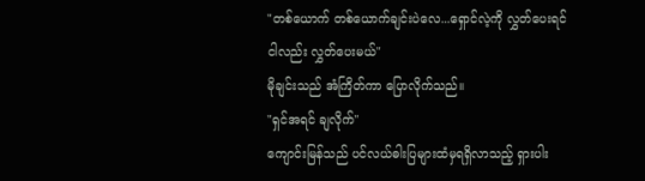"တစ်ယောက် တစ်ယောက်ချင်းပဲလေ...ရှောင်လဲ့ကို လွှတ်ပေးရင် ငါလည်း လွှတ်ပေးမယ်"
မိုချင်းသည် အံကြိတ်ကာ ပြောလိုက်သည်။
"ရှင်အရင် ချလိုက်"
ကျောင်းမြန်သည် ပင်လယ်ဓါးပြများထံမှရရှိလာသည့် ရှားပါး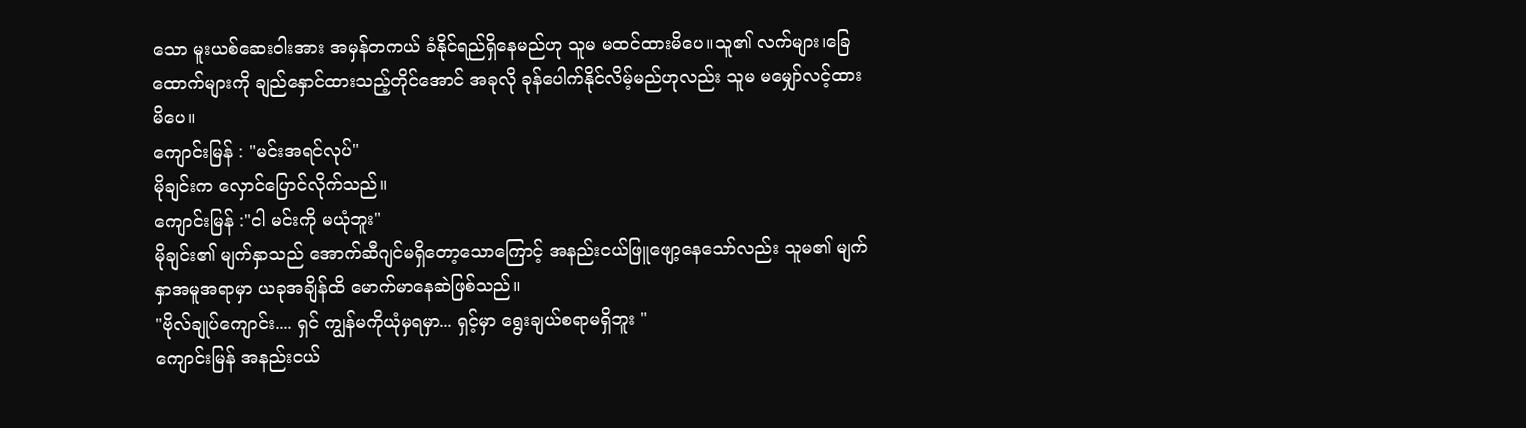သော မူးယစ်ဆေးဝါးအား အမှန်တကယ် ခံနိုင်ရည်ရှိနေမည်ဟု သူမ မထင်ထားမိပေ။သူ၏ လက်များ၊ခြေထောက်များကို ချည်နှောင်ထားသည့်တိုင်အောင် အခုလို ခုန်ပေါက်နိုင်လိမ့်မည်ဟုလည်း သူမ မမျှော်လင့်ထားမိပေ။
ကျောင်းမြန် : "မင်းအရင်လုပ်"
မိုချင်းက လှောင်ပြောင်လိုက်သည်။
ကျောင်းမြန် :"ငါ မင်းကို မယုံဘူး"
မိုချင်း၏ မျက်နှာသည် အောက်ဆီဂျင်မရှိတော့သောကြောင့် အနည်းငယ်ဖြူဖျော့နေသော်လည်း သူမ၏ မျက်နှာအမူအရာမှာ ယခုအချိန်ထိ မောက်မာနေဆဲဖြစ်သည်။
"ဗိုလ်ချုပ်ကျောင်း.... ရှင် ကျွန်မကိုယုံမှရမှာ... ရှင့်မှာ ရွေးချယ်စရာမရှိဘူး "
ကျောင်းမြန် အနည်းငယ်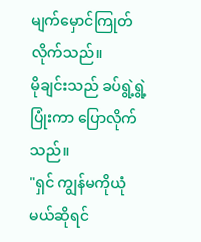မျက်မှောင်ကြုတ်လိုက်သည်။
မိုချင်းသည် ခပ်ရွဲ့ရွဲ့ပြုံးကာ ပြောလိုက်သည်။
"ရှင် ကျွန်မကိုယုံမယ်ဆိုရင်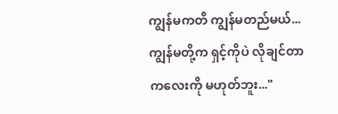ကျွန်မကတိ ကျွန်မတည်မယ်...ကျွန်မတို့က ရှင့်ကိုပဲ လိုချင်တာ ကလေးကို မဟုတ်ဘူး..."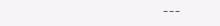---